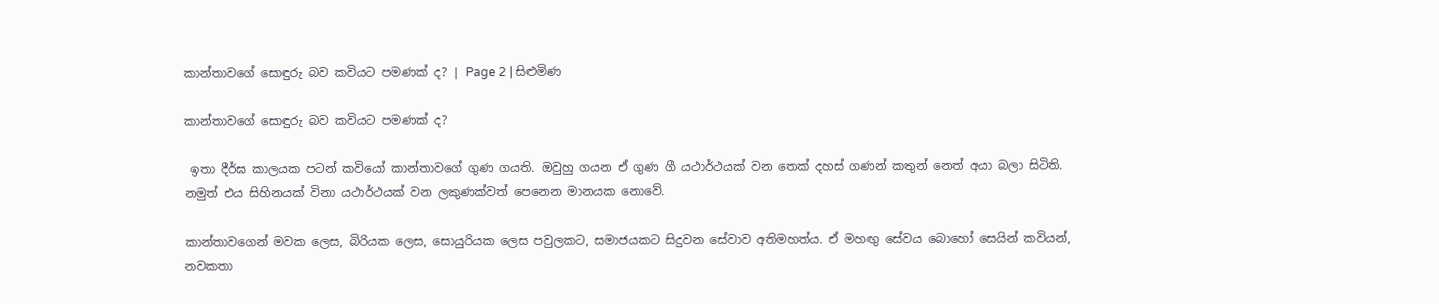කාන්තාවගේ සොඳුරු බව කවියට පමණක් ද? | Page 2 | සිළුමිණ

කාන්තාවගේ සොඳුරු බව කවියට පමණක් ද?

 ඉතා දීර්ඝ කාලයක පටන් කවියෝ කාන්තාවගේ ගුණ ගයති. ඔවුහු ගයන ඒ ගුණ ගී යථාර්ථයක් වන තෙක් දහස් ගණන් කතුන් නෙත් අයා බලා සිටිති. නමුත් එය සිහිනයක් විනා යථාර්ථයක් වන ලකුණක්වත් පෙනෙන මානයක නොවේ.

කාන්තාවගෙන් මවක ලෙස, බිරියක ලෙස, සොයුරියක ලෙස පවුලකට, සමාජයකට සිදුවන සේවාව අතිමහත්ය. ඒ මහඟු සේවය බොහෝ සෙයින් කවියන්, නවකතා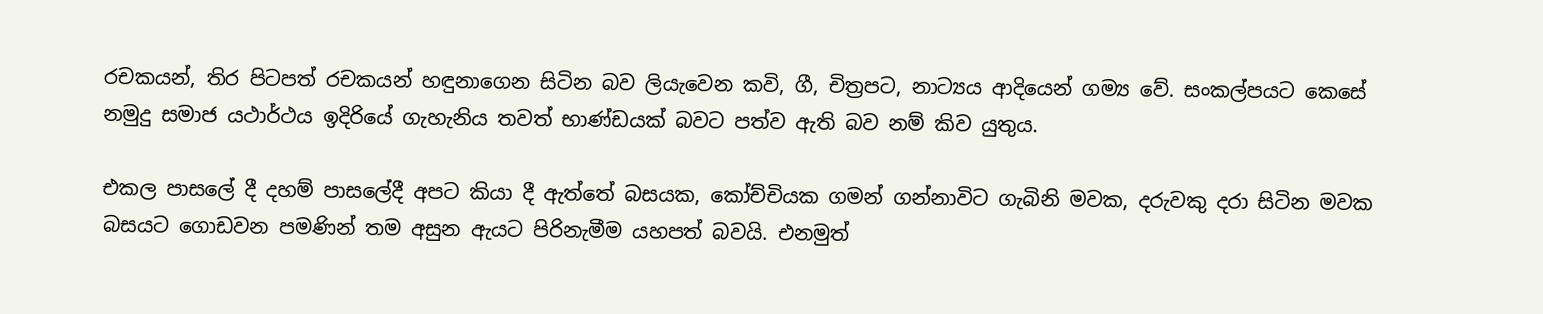රචකයන්, තිර පිටපත් රචකයන් හඳුනාගෙන සිටින බව ලියැවෙන කවි, ගී, චිත්‍රපට, නාට්‍යය ආදියෙන් ගම්‍ය වේ. සංකල්පයට කෙසේ නමුදු සමාජ යථාර්ථය ඉදිරියේ ගැහැනිය තවත් භාණ්ඩයක් බවට පත්ව ඇති බව නම් කිව යුතුය.

එකල පාසලේ දී දහම් පාසලේදී අපට කියා දී ඇත්තේ බසයක, කෝච්චියක ගමන් ගන්නාවිට ගැබිනි මවක, දරුවකු දරා සිටින මවක බසයට ගොඩවන පමණින් තම අසුන ඇයට පිරිනැමීම යහපත් බවයි. එනමුත්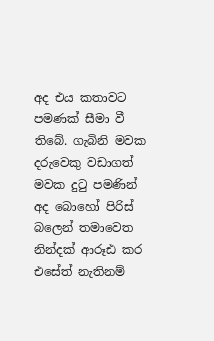අද එය කතාවට පමණක් සීමා වී තිබේ. ගැබිනි මවක දරුවෙකු වඩාගත් මවක දුටු පමණින් අද බොහෝ පිරිස් බලෙන් තමාවෙත නින්දක් ආරූඪ කර එසේත් නැතිනම්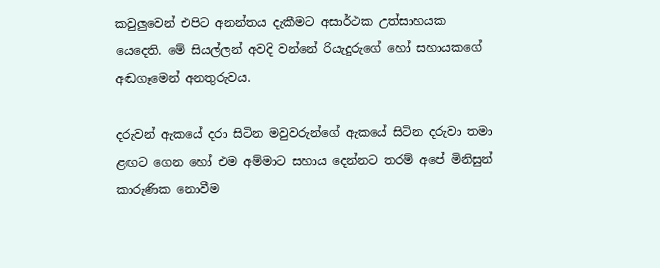කවුලුවෙන් එපිට අනන්තය දැකීමට අසාර්ථක උත්සාහයක යෙදෙති. මේ සියල්ලන් අවදි වන්නේ රියැදුරුගේ හෝ සහායකගේ අඬගෑමෙන් අනතුරුවය.

දරුවන් ඇකයේ දරා සිටින මවුවරුන්ගේ ඇකයේ සිටින දරුවා තමා ළඟට ගෙන හෝ එම අම්මාට සහාය දෙන්නට තරම් අපේ මිනිසුන් කාරුණික නොවීම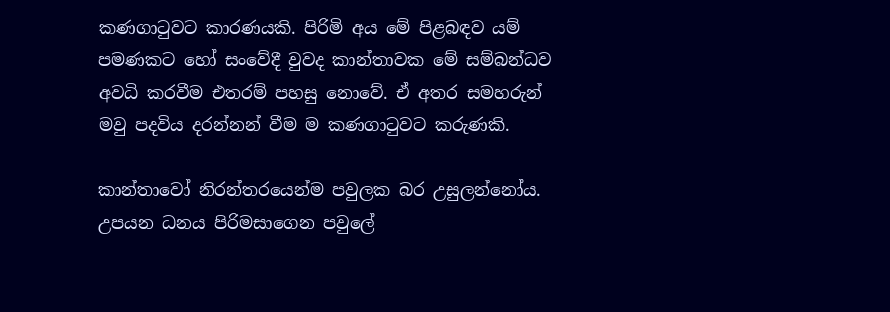කණගාටුවට කාරණයකි. පිරිමි අය මේ පිළබඳව යම් පමණකට හෝ සංවේදී වුවද කාන්තාවක මේ සම්බන්ධව අවධි කරවීම එතරම් පහසු නොවේ. ඒ අතර සමහරුන් මවු පදවිය දරන්නන් වීම ම කණගාටුවට කරුණකි.

කාන්තාවෝ නිරන්තරයෙන්ම පවුලක බර උසුලන්නෝය. උපයන ධනය පිරිමසාගෙන පවුලේ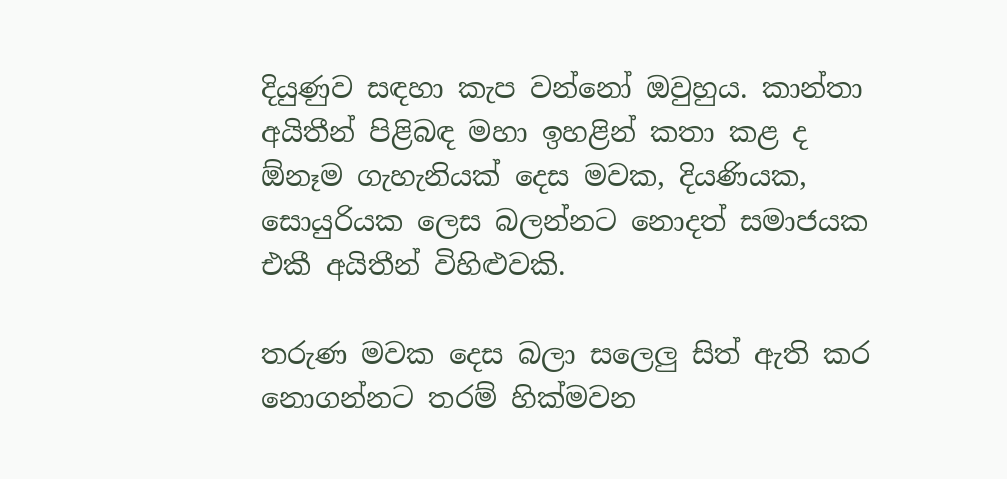දියුණුව සඳහා කැප වන්නෝ ඔවුහුය. කාන්තා අයිතීන් පිළිබඳ මහා ඉහළින් කතා කළ ද ඕනෑම ගැහැනියක් දෙස මවක, දියණියක, සොයුරියක ලෙස බලන්නට නොදත් සමාජයක එකී අයිතීන් විහිළුවකි.

තරුණ මවක දෙස බලා සලෙලු සිත් ඇති කර නොගන්නට තරම් හික්මවන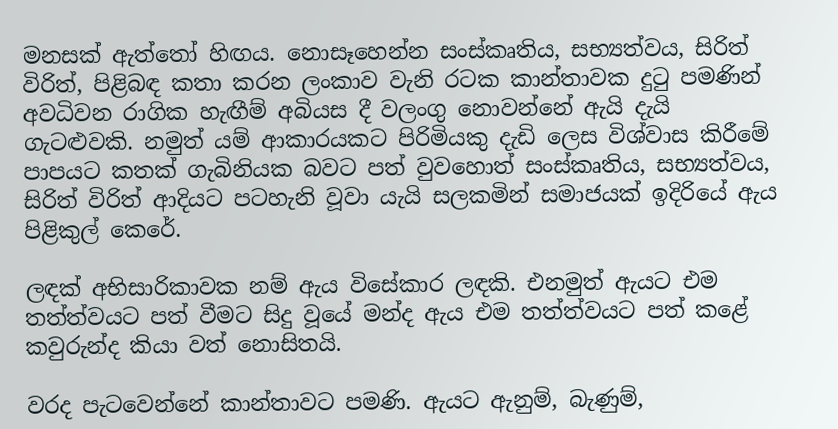මනසක් ඇත්තෝ හිඟය. නොසෑහෙන්න සංස්කෘතිය, සභ්‍යත්වය, සිරිත් විරිත්, පිළිබඳ කතා කරන ලංකාව වැනි රටක කාන්තාවක දුටු පමණින් අවධිවන රාගික හැඟීම් අබියස දී වලංගු නොවන්නේ ඇයි දැයි ගැටළුවකි. නමුත් යම් ආකාරයකට පිරිමියකු දැඩි ලෙස විශ්වාස කිරීමේ පාපයට කතක් ගැබිනියක බවට පත් වුවහොත් සංස්කෘතිය, සභ්‍යත්වය, සිරිත් විරිත් ආදියට පටහැනි වූවා යැයි සලකමින් සමාජයක් ඉදිරියේ ඇය පිළිකුල් කෙරේ.

ලඳක් අභිසාරිකාවක නම් ඇය විසේකාර ලඳකි. එනමුත් ඇයට එම තත්ත්වයට පත් වීමට සිදු වූයේ මන්ද ඇය එම තත්ත්වයට පත් කළේ කවුරුන්ද කියා වත් නොසිතයි.

වරද පැටවෙන්නේ කාන්තාවට පමණි. ඇයට ඇනුම්, බැණුම්,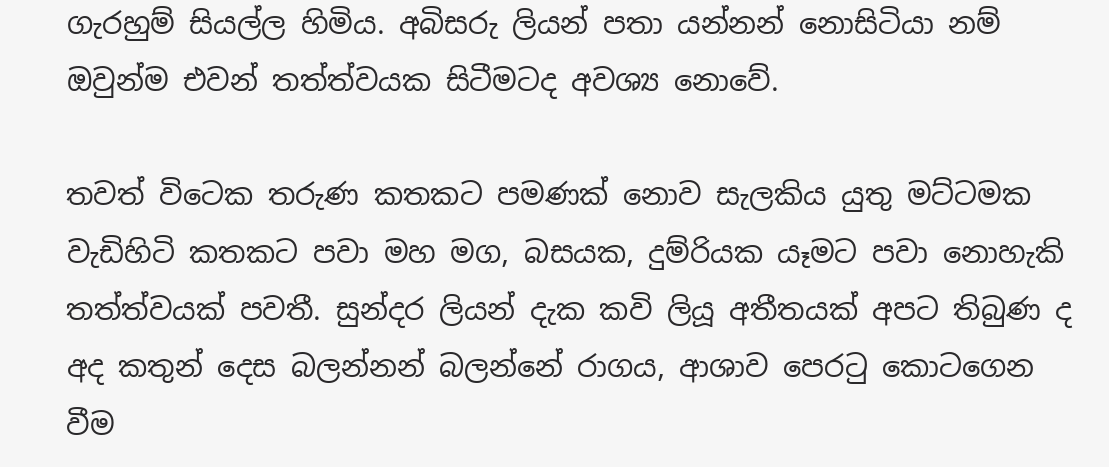ගැරහුම් සියල්ල හිමිය. අබිසරු ලියන් පතා යන්නන් නොසිටියා නම් ඔවුන්ම එවන් තත්ත්වයක සිටීමටද අවශ්‍ය නොවේ.

තවත් විටෙක තරුණ කතකට පමණක් නොව සැලකිය යුතු මට්ටමක වැඩිහිටි කතකට පවා මහ මග, බසයක, දුම්රියක යෑමට පවා නොහැකි තත්ත්වයක් පවතී. සුන්දර ලියන් දැක කවි ලියූ අතීතයක් අපට තිබුණ ද අද කතුන් දෙස බලන්නන් බලන්නේ රාගය, ආශාව පෙරටු කොටගෙන වීම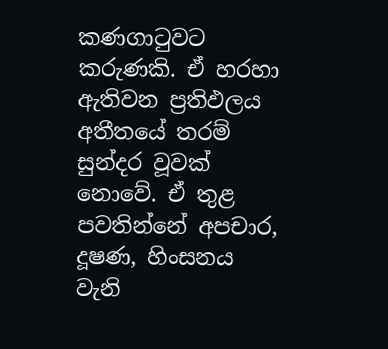කණගාටුවට කරුණකි. ඒ හරහා ඇතිවන ප්‍රතිඵලය අතීතයේ තරම් සුන්දර වූවක් නොවේ. ඒ තුළ පවතින්නේ අපචාර, දූෂණ, හිංසනය වැනි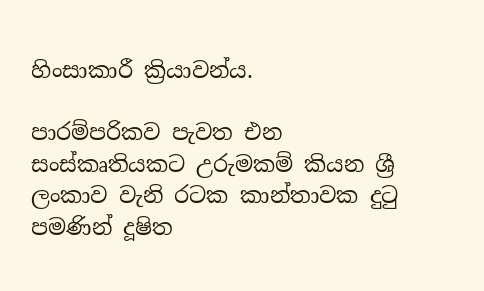හිංසාකාරී ක්‍රියාවන්ය.

පාරම්පරිකව පැවත එන සංස්කෘතියකට උරුමකම් කියන ශ්‍රී ලංකාව වැනි රටක කාන්තාවක දුටු පමණින් දූෂිත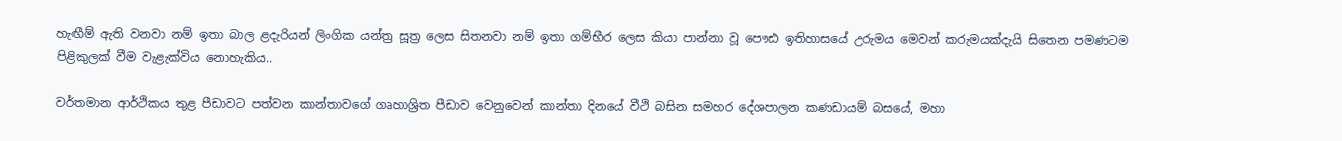හැඟීම් ඇති වනවා නම් ඉතා බාල ළදැරියන් ලිංගික යන්ත්‍ර සූත්‍ර ලෙස සිතනවා නම් ඉතා ගම්භීර ලෙස කියා පාන්නා වූ පෞඪ ඉතිහාසයේ උරුමය මෙවන් කරුමයක්දැයි සිතෙන පමණටම පිළිකුලක් වීම වැළැක්විය නොහැකිය..

වර්තමාන ආර්ථිකය තුළ පීඩාවට පත්වන කාන්තාවගේ ගෘහාශ්‍රිත පීඩාව වෙනුවෙන් කාන්තා දිනයේ වීථි බසින සමහර දේශපාලන කණඩායම් බසයේ, මහා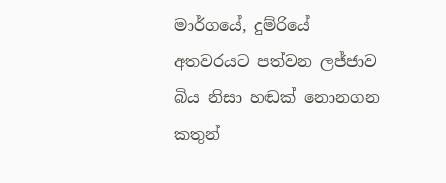මාර්ගයේ, දුම්රියේ අතවරයට පත්වන ලජ්ජාව බිය නිසා හඬක් නොනගන කතුන්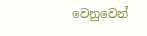වෙනුවෙන්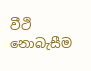වීථි නොබැසීම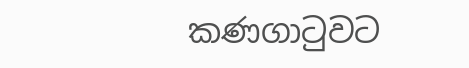කණගාටුවට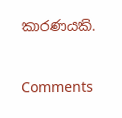කාරණයකි.



Comments